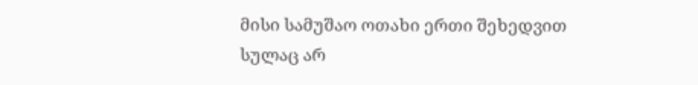მისი სამუშაო ოთახი ერთი შეხედვით სულაც არ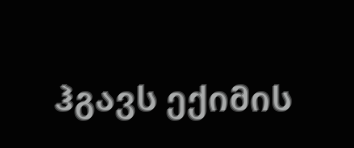ჰგავს ექიმის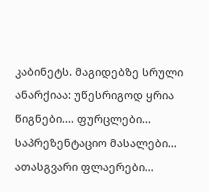კაბინეტს. მაგიდებზე სრული ანარქიაა: უწესრიგოდ ყრია წიგნები.... ფურცლები... საპრეზენტაციო მასალები... ათასგვარი ფლაერები...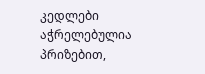კედლები აჭრელებულია პრიზებით,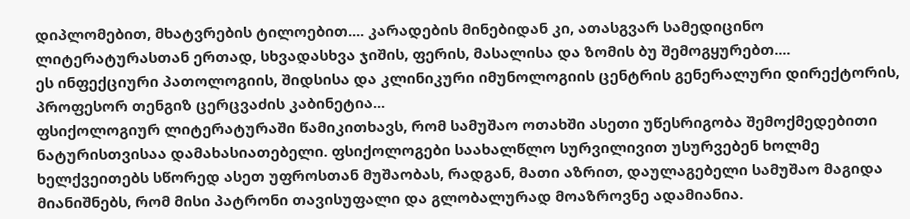დიპლომებით, მხატვრების ტილოებით.... კარადების მინებიდან კი, ათასგვარ სამედიცინო ლიტერატურასთან ერთად, სხვადასხვა ჯიშის, ფერის, მასალისა და ზომის ბუ შემოგყურებთ....
ეს ინფექციური პათოლოგიის, შიდსისა და კლინიკური იმუნოლოგიის ცენტრის გენერალური დირექტორის, პროფესორ თენგიზ ცერცვაძის კაბინეტია...
ფსიქოლოგიურ ლიტერატურაში წამიკითხავს, რომ სამუშაო ოთახში ასეთი უწესრიგობა შემოქმედებითი ნატურისთვისაა დამახასიათებელი. ფსიქოლოგები საახალწლო სურვილივით უსურვებენ ხოლმე ხელქვეითებს სწორედ ასეთ უფროსთან მუშაობას, რადგან, მათი აზრით, დაულაგებელი სამუშაო მაგიდა მიანიშნებს, რომ მისი პატრონი თავისუფალი და გლობალურად მოაზროვნე ადამიანია.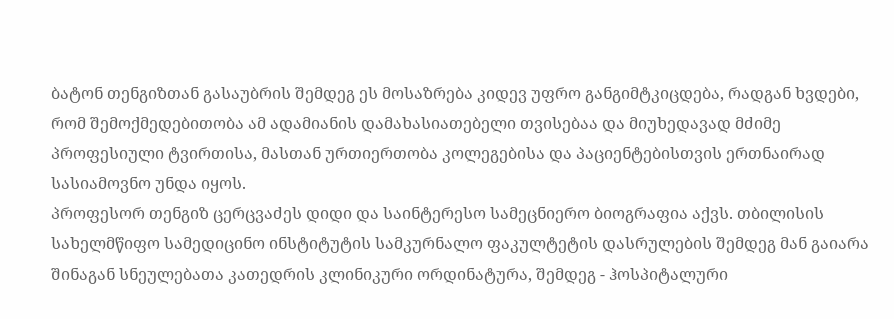ბატონ თენგიზთან გასაუბრის შემდეგ ეს მოსაზრება კიდევ უფრო განგიმტკიცდება, რადგან ხვდები, რომ შემოქმედებითობა ამ ადამიანის დამახასიათებელი თვისებაა და მიუხედავად მძიმე პროფესიული ტვირთისა, მასთან ურთიერთობა კოლეგებისა და პაციენტებისთვის ერთნაირად სასიამოვნო უნდა იყოს.
პროფესორ თენგიზ ცერცვაძეს დიდი და საინტერესო სამეცნიერო ბიოგრაფია აქვს. თბილისის სახელმწიფო სამედიცინო ინსტიტუტის სამკურნალო ფაკულტეტის დასრულების შემდეგ მან გაიარა შინაგან სნეულებათა კათედრის კლინიკური ორდინატურა, შემდეგ - ჰოსპიტალური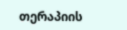თერაპიის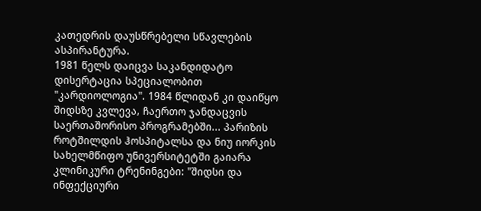კათედრის დაუსწრებელი სწავლების ასპირანტურა.
1981 წელს დაიცვა საკანდიდატო დისერტაცია სპეციალობით "კარდიოლოგია". 1984 წლიდან კი დაიწყო შიდსზე კვლევა, ჩაერთო ჯანდაცვის საერთაშორისო პროგრამებში... პარიზის როტშილდის ჰოსპიტალსა და ნიუ იორკის სახელმწიფო უნივერსიტეტში გაიარა კლინიკური ტრენინგები: "შიდსი და ინფექციური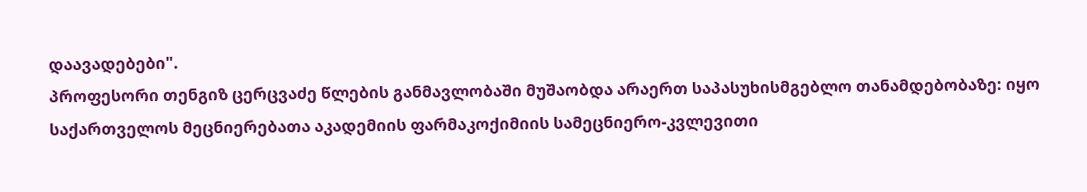დაავადებები".
პროფესორი თენგიზ ცერცვაძე წლების განმავლობაში მუშაობდა არაერთ საპასუხისმგებლო თანამდებობაზე: იყო საქართველოს მეცნიერებათა აკადემიის ფარმაკოქიმიის სამეცნიერო-კვლევითი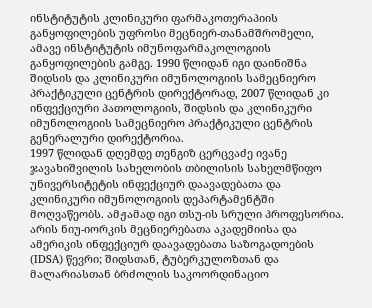ინსტიტუტის კლინიკური ფარმაკოთერაპიის განყოფილების უფროსი მეცნიერ-თანამშრომელი, ამავე ინსტიტუტის იმუნოფარმაკოლოგიის განყოფილების გამგე. 1990 წლიდან იგი დაინიშნა შიდსის და კლინიკური იმუნოლოგიის სამეცნიერო პრაქტიკული ცენტრის დირექტორად, 2007 წლიდან კი ინფექციური პათოლოგიის, შიდსის და კლინიკური იმუნოლოგიის სამეცნიერო პრაქტიკული ცენტრის გენერალური დირექტორია.
1997 წლიდან დღემდე თენგიზ ცერცვაძე ივანე ჯავახიშვილის სახელობის თბილისის სახელმწიფო უნივერსიტეტის ინფექციურ დაავადებათა და კლინიკური იმუნოლოგიის დეპარტამენტში მოღვაწეობს. ამჟამად იგი თსუ-ის სრული პროფესორია. არის ნიუ-იორკის მეცნიერებათა აკადემიისა და ამერიკის ინფექციურ დაავადებათა საზოგადოების (IDSA) წევრი; შიდსთან, ტუბერკულოზთან და მალარიასთან ბრძოლის საკოორდინაციო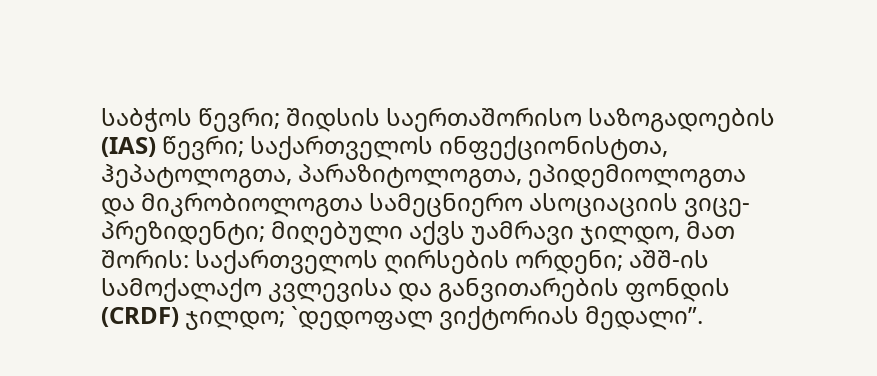საბჭოს წევრი; შიდსის საერთაშორისო საზოგადოების (IAS) წევრი; საქართველოს ინფექციონისტთა, ჰეპატოლოგთა, პარაზიტოლოგთა, ეპიდემიოლოგთა და მიკრობიოლოგთა სამეცნიერო ასოციაციის ვიცე-პრეზიდენტი; მიღებული აქვს უამრავი ჯილდო, მათ შორის: საქართველოს ღირსების ორდენი; აშშ-ის სამოქალაქო კვლევისა და განვითარების ფონდის (CRDF) ჯილდო; `დედოფალ ვიქტორიას მედალი”.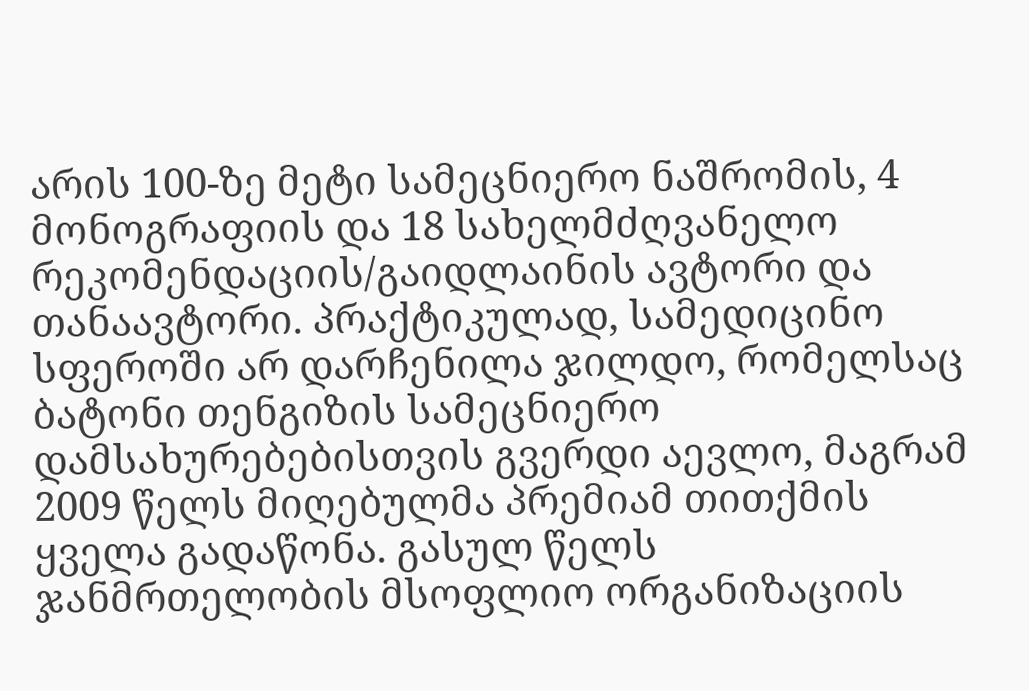არის 100-ზე მეტი სამეცნიერო ნაშრომის, 4 მონოგრაფიის და 18 სახელმძღვანელო რეკომენდაციის/გაიდლაინის ავტორი და თანაავტორი. პრაქტიკულად, სამედიცინო სფეროში არ დარჩენილა ჯილდო, რომელსაც ბატონი თენგიზის სამეცნიერო დამსახურებებისთვის გვერდი აევლო, მაგრამ 2009 წელს მიღებულმა პრემიამ თითქმის ყველა გადაწონა. გასულ წელს ჯანმრთელობის მსოფლიო ორგანიზაციის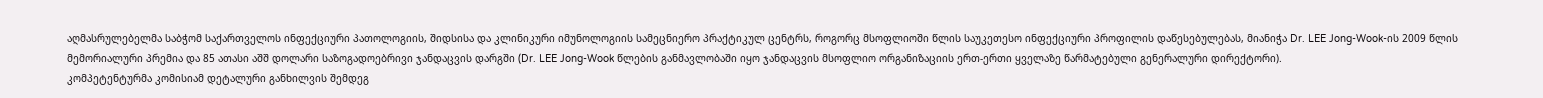აღმასრულებელმა საბჭომ საქართველოს ინფექციური პათოლოგიის, შიდსისა და კლინიკური იმუნოლოგიის სამეცნიერო პრაქტიკულ ცენტრს, როგორც მსოფლიოში წლის საუკეთესო ინფექციური პროფილის დაწესებულებას, მიანიჭა Dr. LEE Jong-Wook-ის 2009 წლის მემორიალური პრემია და 85 ათასი აშშ დოლარი საზოგადოებრივი ჯანდაცვის დარგში (Dr. LEE Jong-Wook წლების განმავლობაში იყო ჯანდაცვის მსოფლიო ორგანიზაციის ერთ-ერთი ყველაზე წარმატებული გენერალური დირექტორი).
კომპეტენტურმა კომისიამ დეტალური განხილვის შემდეგ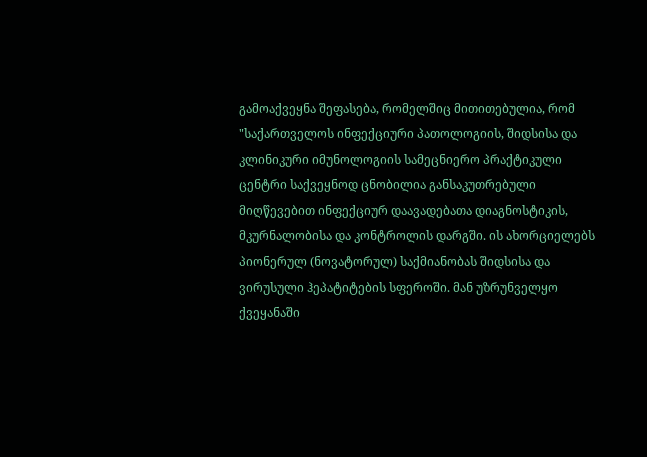გამოაქვეყნა შეფასება, რომელშიც მითითებულია, რომ "საქართველოს ინფექციური პათოლოგიის, შიდსისა და კლინიკური იმუნოლოგიის სამეცნიერო პრაქტიკული ცენტრი საქვეყნოდ ცნობილია განსაკუთრებული მიღწევებით ინფექციურ დაავადებათა დიაგნოსტიკის, მკურნალობისა და კონტროლის დარგში. ის ახორციელებს პიონერულ (ნოვატორულ) საქმიანობას შიდსისა და ვირუსული ჰეპატიტების სფეროში. მან უზრუნველყო ქვეყანაში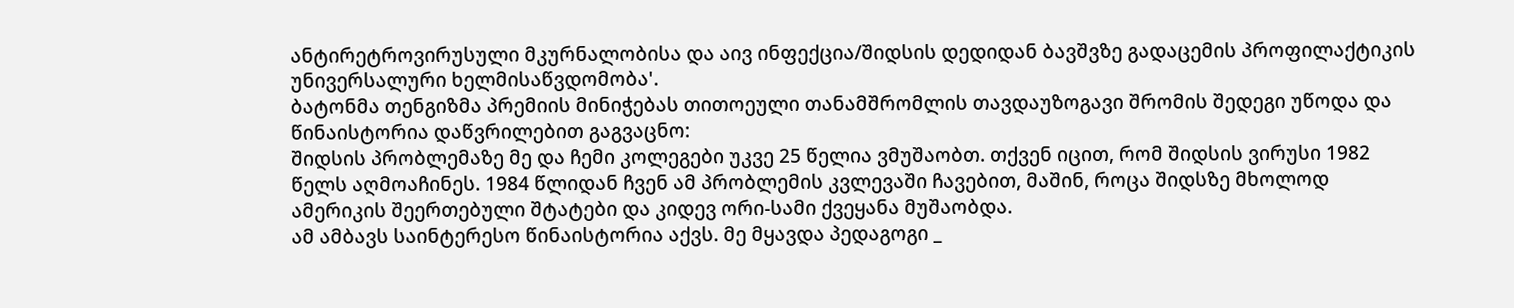ანტირეტროვირუსული მკურნალობისა და აივ ინფექცია/შიდსის დედიდან ბავშვზე გადაცემის პროფილაქტიკის უნივერსალური ხელმისაწვდომობა'.
ბატონმა თენგიზმა პრემიის მინიჭებას თითოეული თანამშრომლის თავდაუზოგავი შრომის შედეგი უწოდა და წინაისტორია დაწვრილებით გაგვაცნო:
შიდსის პრობლემაზე მე და ჩემი კოლეგები უკვე 25 წელია ვმუშაობთ. თქვენ იცით, რომ შიდსის ვირუსი 1982 წელს აღმოაჩინეს. 1984 წლიდან ჩვენ ამ პრობლემის კვლევაში ჩავებით, მაშინ, როცა შიდსზე მხოლოდ ამერიკის შეერთებული შტატები და კიდევ ორი-სამი ქვეყანა მუშაობდა.
ამ ამბავს საინტერესო წინაისტორია აქვს. მე მყავდა პედაგოგი _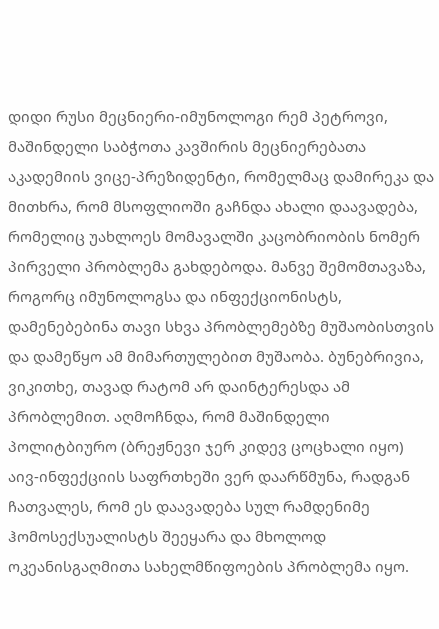დიდი რუსი მეცნიერი-იმუნოლოგი რემ პეტროვი, მაშინდელი საბჭოთა კავშირის მეცნიერებათა აკადემიის ვიცე-პრეზიდენტი, რომელმაც დამირეკა და მითხრა, რომ მსოფლიოში გაჩნდა ახალი დაავადება, რომელიც უახლოეს მომავალში კაცობრიობის ნომერ პირველი პრობლემა გახდებოდა. მანვე შემომთავაზა, როგორც იმუნოლოგსა და ინფექციონისტს, დამენებებინა თავი სხვა პრობლემებზე მუშაობისთვის და დამეწყო ამ მიმართულებით მუშაობა. ბუნებრივია, ვიკითხე, თავად რატომ არ დაინტერესდა ამ პრობლემით. აღმოჩნდა, რომ მაშინდელი პოლიტბიურო (ბრეჟნევი ჯერ კიდევ ცოცხალი იყო) აივ-ინფექციის საფრთხეში ვერ დაარწმუნა, რადგან ჩათვალეს, რომ ეს დაავადება სულ რამდენიმე ჰომოსექსუალისტს შეეყარა და მხოლოდ ოკეანისგაღმითა სახელმწიფოების პრობლემა იყო.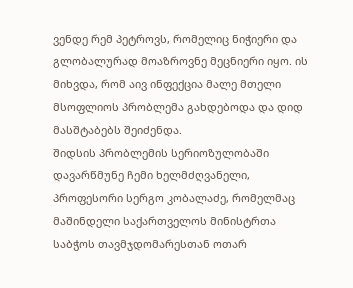ვენდე რემ პეტროვს, რომელიც ნიჭიერი და გლობალურად მოაზროვნე მეცნიერი იყო. ის მიხვდა, რომ აივ ინფექცია მალე მთელი მსოფლიოს პრობლემა გახდებოდა და დიდ მასშტაბებს შეიძენდა.
შიდსის პრობლემის სერიოზულობაში დავარწმუნე ჩემი ხელმძღვანელი, პროფესორი სერგო კობალაძე, რომელმაც მაშინდელი საქართველოს მინისტრთა საბჭოს თავმჯდომარესთან ოთარ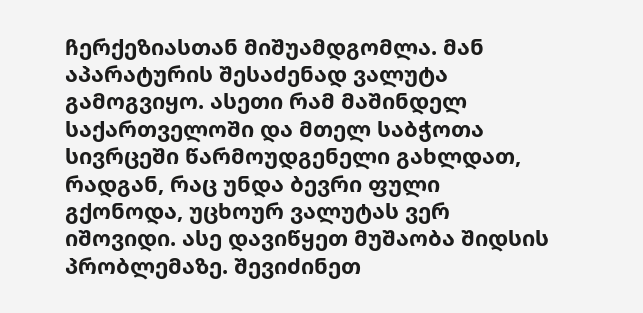ჩერქეზიასთან მიშუამდგომლა. მან აპარატურის შესაძენად ვალუტა გამოგვიყო. ასეთი რამ მაშინდელ საქართველოში და მთელ საბჭოთა სივრცეში წარმოუდგენელი გახლდათ, რადგან, რაც უნდა ბევრი ფული გქონოდა, უცხოურ ვალუტას ვერ იშოვიდი. ასე დავიწყეთ მუშაობა შიდსის პრობლემაზე. შევიძინეთ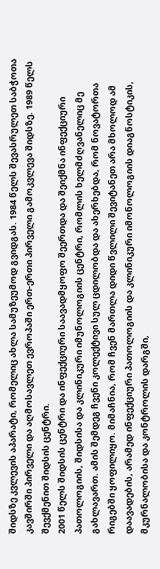შიდსზე კვლევის აპარატი, რომელიც ახლა სამუზეუმოდ გვიდგას. 1984 წელს შევასრულეთ საბჭოთა კავშირში პირველი და აღმოსავლეთ ევროპაში ერთ-ერთი პირველი გამოკვლევა შიდსზე. 1989 წელს შევქმენით შიდსის ცენტრი.
2001 წელს შიდსის ცენტრი და ინფექციური საავადმყოფო შეერთდა და შეიქმნა ინფექციური პათოლოგიის, შიდსისა და კლინიკური იმუნოლოგიის ცენტრი, რომლის ხელმძღვანელიც მე გახლავართ. ამის შემდეგ ჩვენი კოლექტივი სულ ცდილობდა და ახერხებდა, რომ ნოვატორთა რიგებში ყოფილიყო. მიმაჩნია, რომ ჩვენ მართლა დიდი წვლილი შევიტანეთ არა მხოლოდ ამ დაავადების, არამედ ინფექციური პათოლოგიის და კლინიკური იმონოლოგიის დიაგნოსტიკის, მკურნალობისა და კონტროლის დარგში,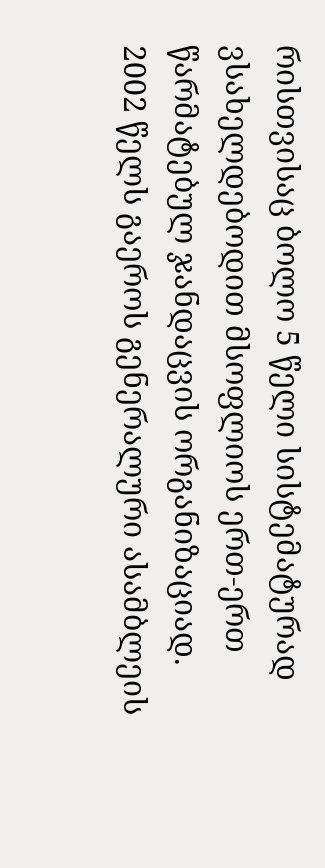რისთვისაც ბოლო 5 წელი სისტემატურად ვსახელდებოდით მსოფლიოს ერთ-ერთ წარმატებულ ჯანდაცვის ორგანიზაციად.
2002 წელს გაეროს გენერალური ასამბლეის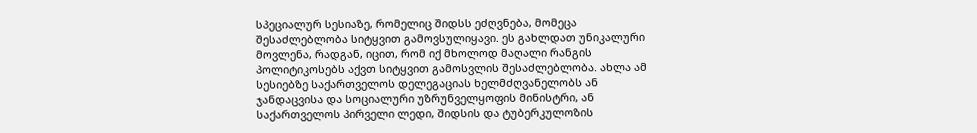სპეციალურ სესიაზე, რომელიც შიდსს ეძღვნება, მომეცა შესაძლებლობა სიტყვით გამოვსულიყავი. ეს გახლდათ უნიკალური მოვლენა, რადგან, იცით, რომ იქ მხოლოდ მაღალი რანგის პოლიტიკოსებს აქვთ სიტყვით გამოსვლის შესაძლებლობა. ახლა ამ სესიებზე საქართველოს დელეგაციას ხელმძღვანელობს ან ჯანდაცვისა და სოციალური უზრუნველყოფის მინისტრი, ან საქართველოს პირველი ლედი, შიდსის და ტუბერკულოზის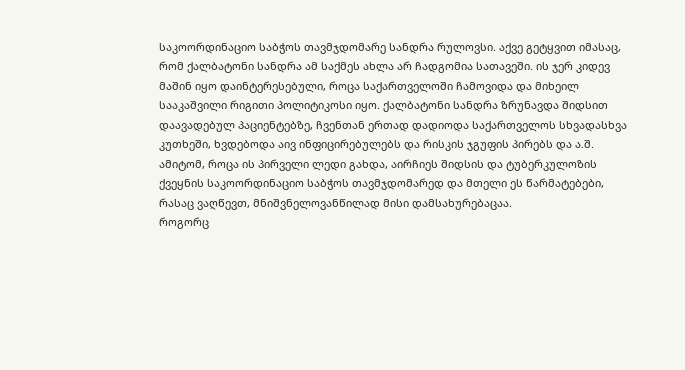საკოორდინაციო საბჭოს თავმჯდომარე სანდრა რულოვსი. აქვე გეტყვით იმასაც, რომ ქალბატონი სანდრა ამ საქმეს ახლა არ ჩადგომია სათავეში. ის ჯერ კიდევ მაშინ იყო დაინტერესებული, როცა საქართველოში ჩამოვიდა და მიხეილ სააკაშვილი რიგითი პოლიტიკოსი იყო. ქალბატონი სანდრა ზრუნავდა შიდსით დაავადებულ პაციენტებზე, ჩვენთან ერთად დადიოდა საქართველოს სხვადასხვა კუთხეში, ხვდებოდა აივ ინფიცირებულებს და რისკის ჯგუფის პირებს და ა.შ. ამიტომ, როცა ის პირველი ლედი გახდა, აირჩიეს შიდსის და ტუბერკულოზის ქვეყნის საკოორდინაციო საბჭოს თავმჯდომარედ და მთელი ეს წარმატებები, რასაც ვაღწევთ, მნიშვნელოვანწილად მისი დამსახურებაცაა.
როგორც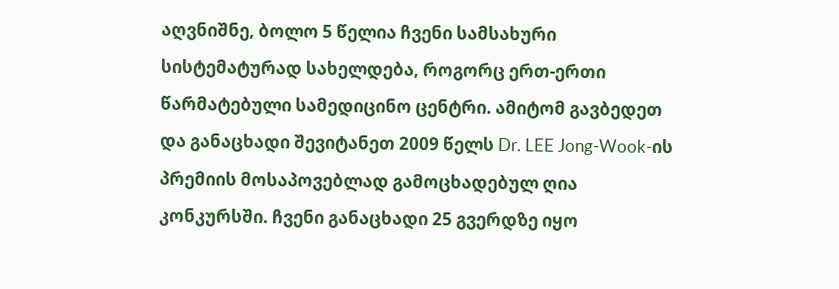აღვნიშნე, ბოლო 5 წელია ჩვენი სამსახური სისტემატურად სახელდება, როგორც ერთ-ერთი წარმატებული სამედიცინო ცენტრი. ამიტომ გავბედეთ და განაცხადი შევიტანეთ 2009 წელს Dr. LEE Jong-Wook-ის პრემიის მოსაპოვებლად გამოცხადებულ ღია კონკურსში. ჩვენი განაცხადი 25 გვერდზე იყო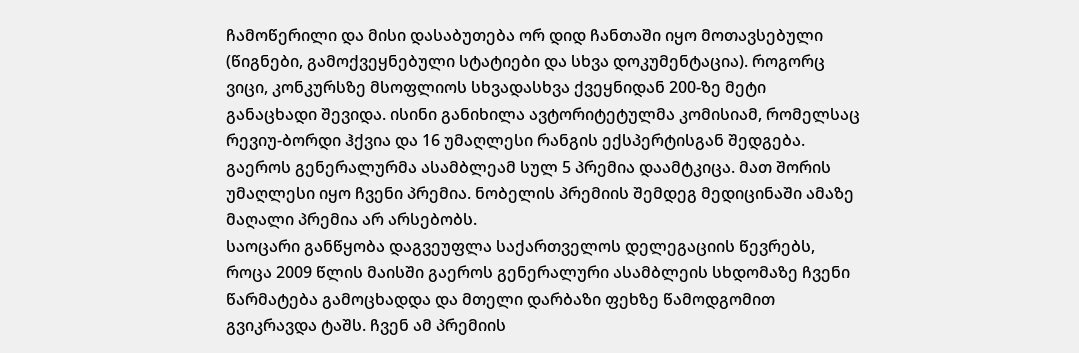ჩამოწერილი და მისი დასაბუთება ორ დიდ ჩანთაში იყო მოთავსებული (წიგნები, გამოქვეყნებული სტატიები და სხვა დოკუმენტაცია). როგორც ვიცი, კონკურსზე მსოფლიოს სხვადასხვა ქვეყნიდან 200-ზე მეტი განაცხადი შევიდა. ისინი განიხილა ავტორიტეტულმა კომისიამ, რომელსაც რევიუ-ბორდი ჰქვია და 16 უმაღლესი რანგის ექსპერტისგან შედგება. გაეროს გენერალურმა ასამბლეამ სულ 5 პრემია დაამტკიცა. მათ შორის უმაღლესი იყო ჩვენი პრემია. ნობელის პრემიის შემდეგ მედიცინაში ამაზე მაღალი პრემია არ არსებობს.
საოცარი განწყობა დაგვეუფლა საქართველოს დელეგაციის წევრებს, როცა 2009 წლის მაისში გაეროს გენერალური ასამბლეის სხდომაზე ჩვენი წარმატება გამოცხადდა და მთელი დარბაზი ფეხზე წამოდგომით გვიკრავდა ტაშს. ჩვენ ამ პრემიის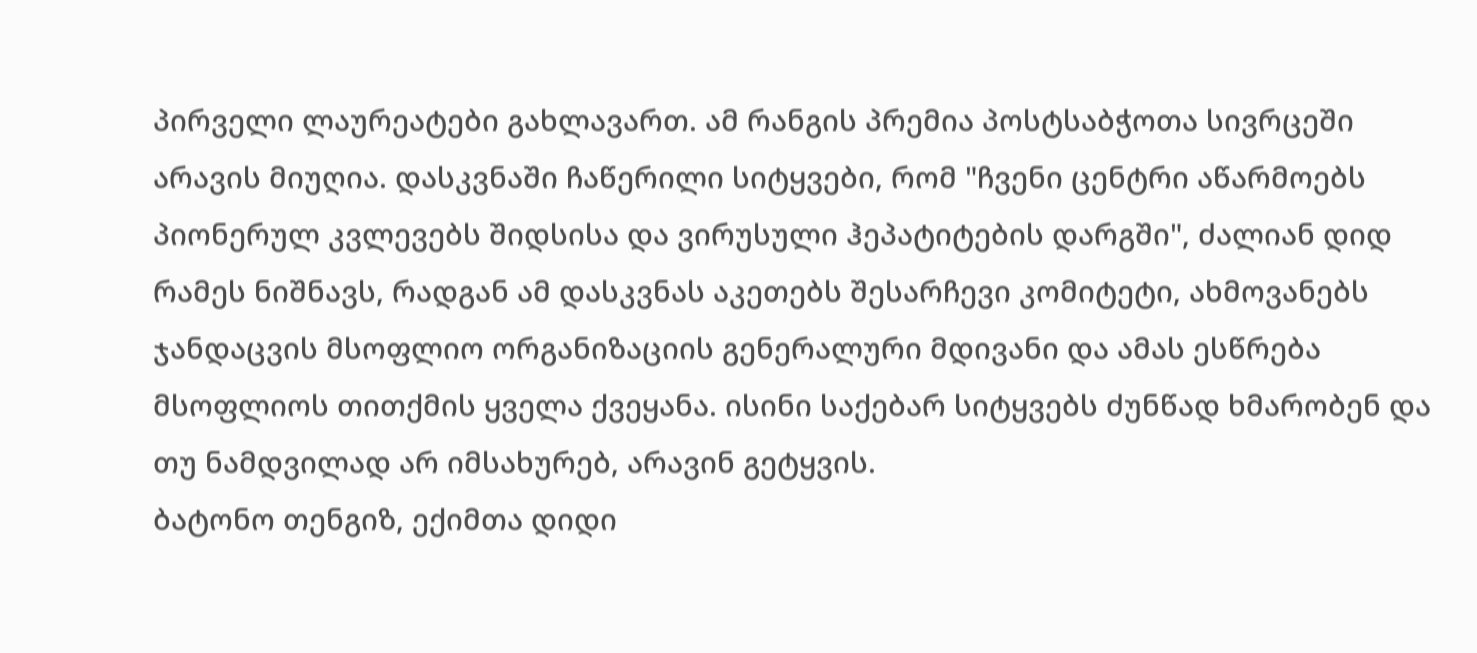პირველი ლაურეატები გახლავართ. ამ რანგის პრემია პოსტსაბჭოთა სივრცეში არავის მიუღია. დასკვნაში ჩაწერილი სიტყვები, რომ "ჩვენი ცენტრი აწარმოებს პიონერულ კვლევებს შიდსისა და ვირუსული ჰეპატიტების დარგში", ძალიან დიდ რამეს ნიშნავს, რადგან ამ დასკვნას აკეთებს შესარჩევი კომიტეტი, ახმოვანებს ჯანდაცვის მსოფლიო ორგანიზაციის გენერალური მდივანი და ამას ესწრება მსოფლიოს თითქმის ყველა ქვეყანა. ისინი საქებარ სიტყვებს ძუნწად ხმარობენ და თუ ნამდვილად არ იმსახურებ, არავინ გეტყვის.
ბატონო თენგიზ, ექიმთა დიდი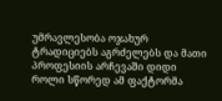უმრავლესობა ოჯახურ ტრადიციებს აგრძელებს და მათი პროფესიის არჩევაში დიდი როლი სწორედ ამ ფაქტორმა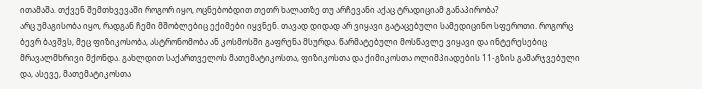ითამაშა. თქვენ შემთხვევაში როგორ იყო, ოცნებობდით თეთრ ხალათზე თუ არჩევანი აქაც ტრადიციამ განაპირობა?
არც უმაგისობა იყო, რადგან ჩემი მშობლებიც ექიმები იყვნენ. თავად დიდად არ ვიყავი გატაცებული სამედიცინო სფეროთი. როგორც ბევრ ბავშვს, მეც ფიზიკოსობა, ასტრონომობა ან კოსმოსში გაფრენა მსურდა. წარმატებული მოსწავლე ვიყავი და ინტერესებიც მრავალმხრივი მქონდა. გახლდით საქართველოს მათემატიკოსთა, ფიზიკოსთა და ქიმიკოსთა ოლიმპიადების 11-გზის გამარჯვებული და, ასევე, მათემატიკოსთა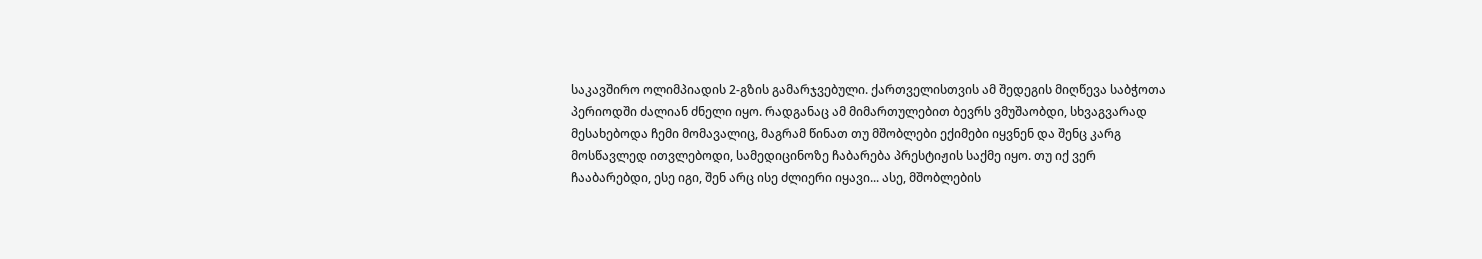საკავშირო ოლიმპიადის 2-გზის გამარჯვებული. ქართველისთვის ამ შედეგის მიღწევა საბჭოთა პერიოდში ძალიან ძნელი იყო. რადგანაც ამ მიმართულებით ბევრს ვმუშაობდი, სხვაგვარად მესახებოდა ჩემი მომავალიც, მაგრამ წინათ თუ მშობლები ექიმები იყვნენ და შენც კარგ მოსწავლედ ითვლებოდი, სამედიცინოზე ჩაბარება პრესტიჟის საქმე იყო. თუ იქ ვერ ჩააბარებდი, ესე იგი, შენ არც ისე ძლიერი იყავი... ასე, მშობლების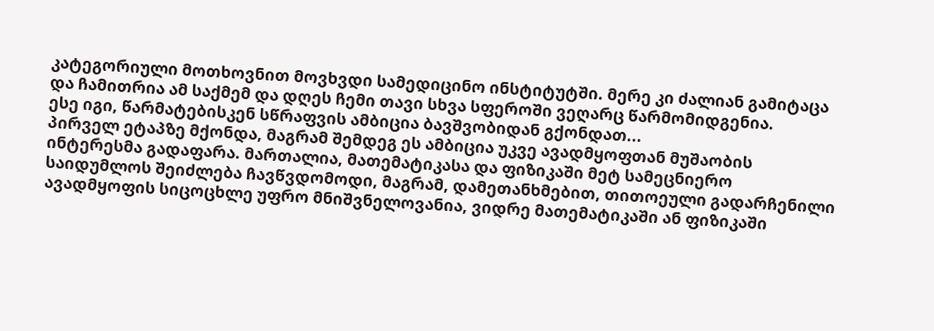კატეგორიული მოთხოვნით მოვხვდი სამედიცინო ინსტიტუტში. მერე კი ძალიან გამიტაცა და ჩამითრია ამ საქმემ და დღეს ჩემი თავი სხვა სფეროში ვეღარც წარმომიდგენია.
ესე იგი, წარმატებისკენ სწრაფვის ამბიცია ბავშვობიდან გქონდათ...
პირველ ეტაპზე მქონდა, მაგრამ შემდეგ ეს ამბიცია უკვე ავადმყოფთან მუშაობის ინტერესმა გადაფარა. მართალია, მათემატიკასა და ფიზიკაში მეტ სამეცნიერო საიდუმლოს შეიძლება ჩავწვდომოდი, მაგრამ, დამეთანხმებით, თითოეული გადარჩენილი ავადმყოფის სიცოცხლე უფრო მნიშვნელოვანია, ვიდრე მათემატიკაში ან ფიზიკაში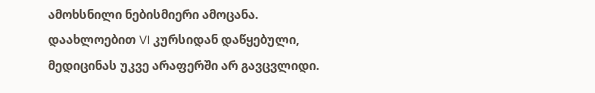ამოხსნილი ნებისმიერი ამოცანა. დაახლოებით VI კურსიდან დაწყებული, მედიცინას უკვე არაფერში არ გავცვლიდი.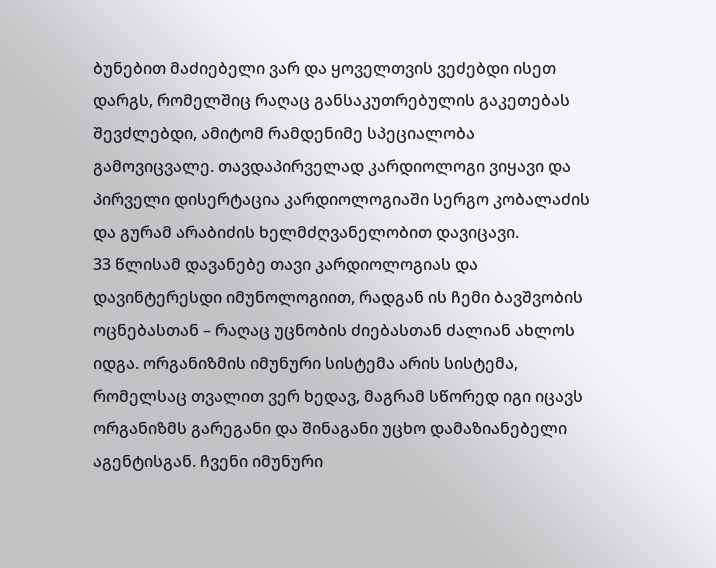ბუნებით მაძიებელი ვარ და ყოველთვის ვეძებდი ისეთ დარგს, რომელშიც რაღაც განსაკუთრებულის გაკეთებას შევძლებდი, ამიტომ რამდენიმე სპეციალობა გამოვიცვალე. თავდაპირველად კარდიოლოგი ვიყავი და პირველი დისერტაცია კარდიოლოგიაში სერგო კობალაძის და გურამ არაბიძის ხელმძღვანელობით დავიცავი.
33 წლისამ დავანებე თავი კარდიოლოგიას და დავინტერესდი იმუნოლოგიით, რადგან ის ჩემი ბავშვობის ოცნებასთან – რაღაც უცნობის ძიებასთან ძალიან ახლოს იდგა. ორგანიზმის იმუნური სისტემა არის სისტემა, რომელსაც თვალით ვერ ხედავ, მაგრამ სწორედ იგი იცავს ორგანიზმს გარეგანი და შინაგანი უცხო დამაზიანებელი აგენტისგან. ჩვენი იმუნური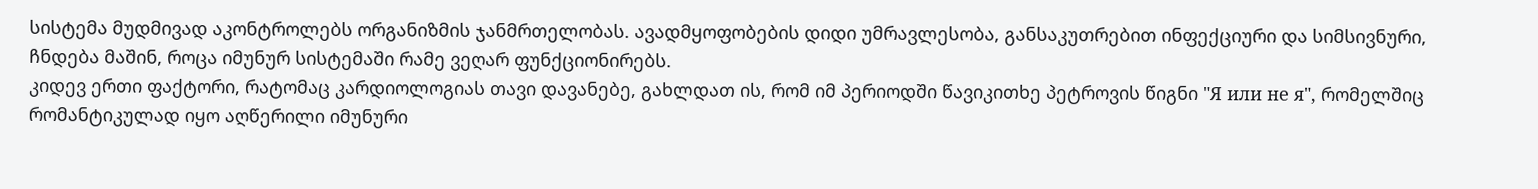სისტემა მუდმივად აკონტროლებს ორგანიზმის ჯანმრთელობას. ავადმყოფობების დიდი უმრავლესობა, განსაკუთრებით ინფექციური და სიმსივნური, ჩნდება მაშინ, როცა იმუნურ სისტემაში რამე ვეღარ ფუნქციონირებს.
კიდევ ერთი ფაქტორი, რატომაც კარდიოლოგიას თავი დავანებე, გახლდათ ის, რომ იმ პერიოდში წავიკითხე პეტროვის წიგნი "Я или не я", რომელშიც რომანტიკულად იყო აღწერილი იმუნური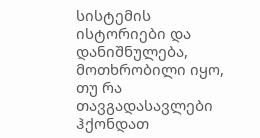სისტემის ისტორიები და დანიშნულება, მოთხრობილი იყო, თუ რა თავგადასავლები ჰქონდათ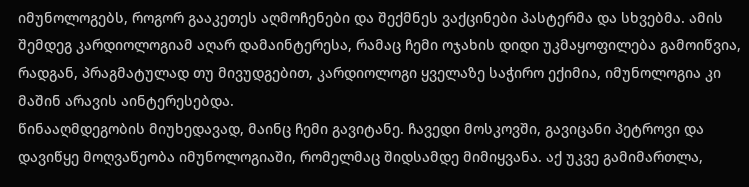იმუნოლოგებს, როგორ გააკეთეს აღმოჩენები და შექმნეს ვაქცინები პასტერმა და სხვებმა. ამის შემდეგ კარდიოლოგიამ აღარ დამაინტერესა, რამაც ჩემი ოჯახის დიდი უკმაყოფილება გამოიწვია, რადგან, პრაგმატულად თუ მივუდგებით, კარდიოლოგი ყველაზე საჭირო ექიმია, იმუნოლოგია კი მაშინ არავის აინტერესებდა.
წინააღმდეგობის მიუხედავად, მაინც ჩემი გავიტანე. ჩავედი მოსკოვში, გავიცანი პეტროვი და დავიწყე მოღვაწეობა იმუნოლოგიაში, რომელმაც შიდსამდე მიმიყვანა. აქ უკვე გამიმართლა,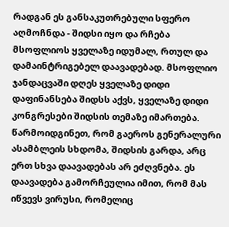რადგან ეს განსაკუთრებული სფერო აღმოჩნდა - შიდსი იყო და რჩება მსოფლიოს ყველაზე იდუმალ, რთულ და დამაინტრიგებელ დაავადებად. მსოფლიო ჯანდაცვაში დღეს ყველაზე დიდი დაფინანსება შიდსს აქვს, ყველაზე დიდი კონგრესები შიდსის თემაზე იმართება. წარმოიდგინეთ, რომ გაეროს გენერალური ასამბლეის სხდომა, შიდსის გარდა, არც ერთ სხვა დაავადებას არ ეძღვნება. ეს დაავადება გამორჩეულია იმით, რომ მას იწვევს ვირუსი, რომელიც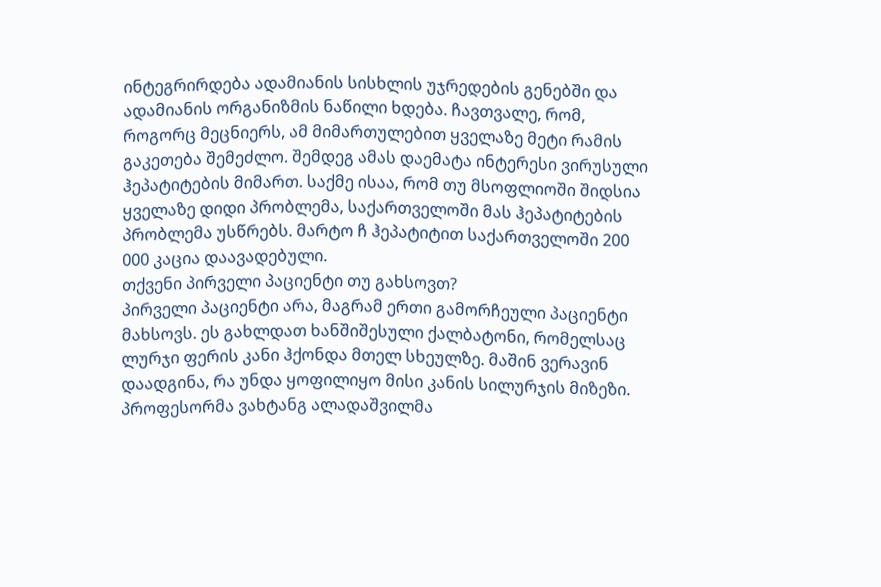ინტეგრირდება ადამიანის სისხლის უჯრედების გენებში და ადამიანის ორგანიზმის ნაწილი ხდება. ჩავთვალე, რომ, როგორც მეცნიერს, ამ მიმართულებით ყველაზე მეტი რამის გაკეთება შემეძლო. შემდეგ ამას დაემატა ინტერესი ვირუსული ჰეპატიტების მიმართ. საქმე ისაა, რომ თუ მსოფლიოში შიდსია ყველაზე დიდი პრობლემა, საქართველოში მას ჰეპატიტების პრობლემა უსწრებს. მარტო ჩ ჰეპატიტით საქართველოში 200 000 კაცია დაავადებული.
თქვენი პირველი პაციენტი თუ გახსოვთ?
პირველი პაციენტი არა, მაგრამ ერთი გამორჩეული პაციენტი მახსოვს. ეს გახლდათ ხანშიშესული ქალბატონი, რომელსაც ლურჯი ფერის კანი ჰქონდა მთელ სხეულზე. მაშინ ვერავინ დაადგინა, რა უნდა ყოფილიყო მისი კანის სილურჯის მიზეზი. პროფესორმა ვახტანგ ალადაშვილმა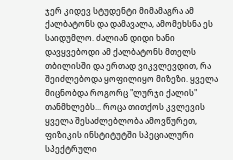ჯერ კიდევ სტუდენტი მიმამაგრა ამ ქალბატონს და დამავალა, ამომეხსნა ეს საიდუმლო. ძალიან დიდი ხანი დავყვებოდი ამ ქალბატონს მთელს თბილისში და ერთად ვიკვლევდით, რა შეიძლებოდა ყოფილიყო მიზეზი. ყველა მიცნობდა როგორც "ლურჯი ქალის" თანმხლებს... როცა თითქოს კვლევის ყველა შესაძლებლობა ამოვწურეთ, ფიზიკის ინსტიტუტში სპეციალური სპექტრული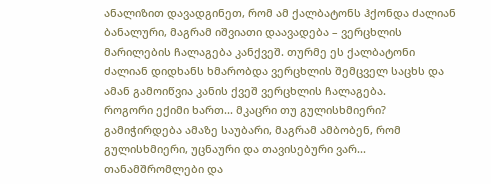ანალიზით დავადგინეთ, რომ ამ ქალბატონს ჰქონდა ძალიან ბანალური, მაგრამ იშვიათი დაავადება – ვერცხლის მარილების ჩალაგება კანქვეშ. თურმე ეს ქალბატონი ძალიან დიდხანს ხმარობდა ვერცხლის შემცველ საცხს და ამან გამოიწვია კანის ქვეშ ვერცხლის ჩალაგება.
როგორი ექიმი ხართ... მკაცრი თუ გულისხმიერი?
გამიჭირდება ამაზე საუბარი, მაგრამ ამბობენ, რომ გულისხმიერი, უცნაური და თავისებური ვარ... თანამშრომლები და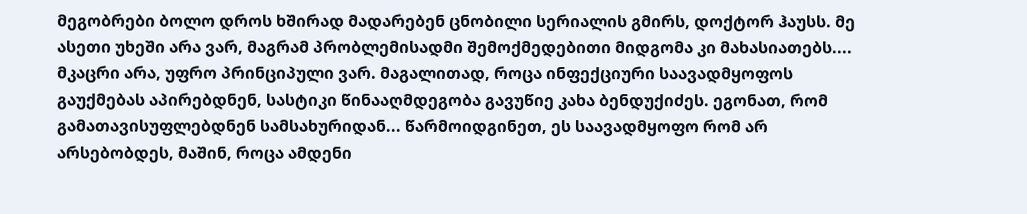მეგობრები ბოლო დროს ხშირად მადარებენ ცნობილი სერიალის გმირს, დოქტორ ჰაუსს. მე ასეთი უხეში არა ვარ, მაგრამ პრობლემისადმი შემოქმედებითი მიდგომა კი მახასიათებს....
მკაცრი არა, უფრო პრინციპული ვარ. მაგალითად, როცა ინფექციური საავადმყოფოს გაუქმებას აპირებდნენ, სასტიკი წინააღმდეგობა გავუწიე კახა ბენდუქიძეს. ეგონათ, რომ გამათავისუფლებდნენ სამსახურიდან... წარმოიდგინეთ, ეს საავადმყოფო რომ არ არსებობდეს, მაშინ, როცა ამდენი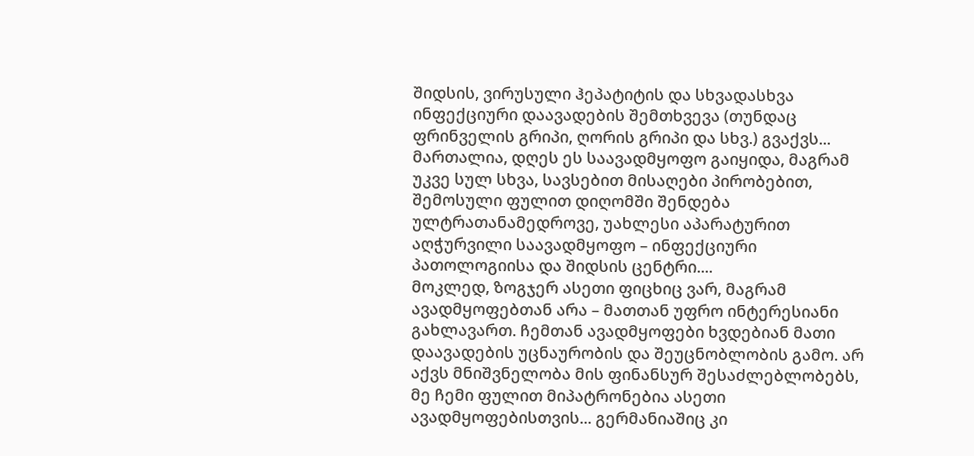შიდსის, ვირუსული ჰეპატიტის და სხვადასხვა ინფექციური დაავადების შემთხვევა (თუნდაც ფრინველის გრიპი, ღორის გრიპი და სხვ.) გვაქვს... მართალია, დღეს ეს საავადმყოფო გაიყიდა, მაგრამ უკვე სულ სხვა, სავსებით მისაღები პირობებით, შემოსული ფულით დიღომში შენდება ულტრათანამედროვე, უახლესი აპარატურით აღჭურვილი საავადმყოფო – ინფექციური პათოლოგიისა და შიდსის ცენტრი....
მოკლედ, ზოგჯერ ასეთი ფიცხიც ვარ, მაგრამ ავადმყოფებთან არა – მათთან უფრო ინტერესიანი გახლავართ. ჩემთან ავადმყოფები ხვდებიან მათი დაავადების უცნაურობის და შეუცნობლობის გამო. არ აქვს მნიშვნელობა მის ფინანსურ შესაძლებლობებს, მე ჩემი ფულით მიპატრონებია ასეთი ავადმყოფებისთვის... გერმანიაშიც კი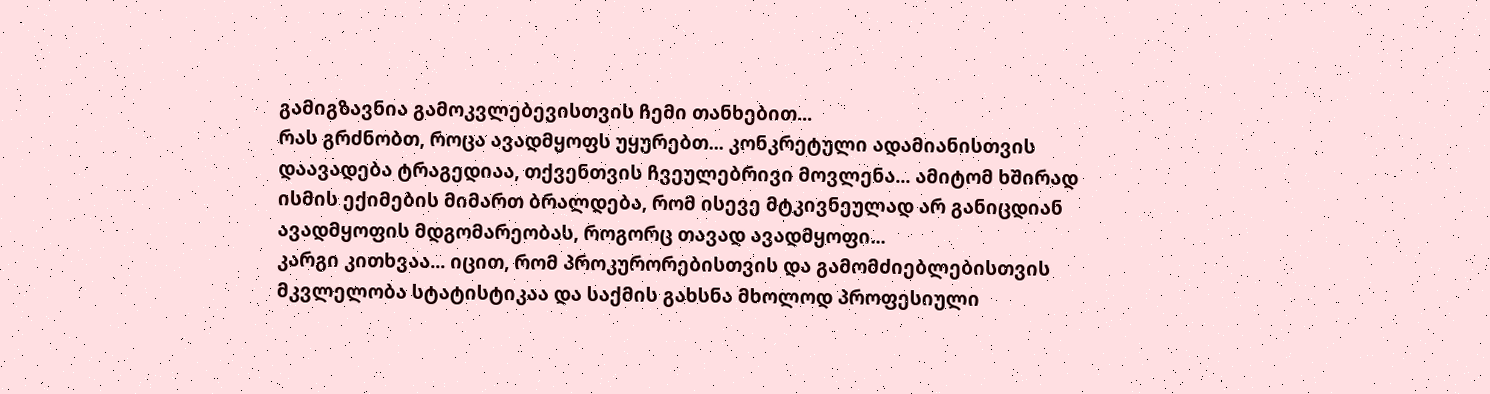გამიგზავნია გამოკვლებევისთვის ჩემი თანხებით...
რას გრძნობთ, როცა ავადმყოფს უყურებთ... კონკრეტული ადამიანისთვის დაავადება ტრაგედიაა, თქვენთვის ჩვეულებრივი მოვლენა... ამიტომ ხშირად ისმის ექიმების მიმართ ბრალდება, რომ ისევე მტკივნეულად არ განიცდიან ავადმყოფის მდგომარეობას, როგორც თავად ავადმყოფი...
კარგი კითხვაა... იცით, რომ პროკურორებისთვის და გამომძიებლებისთვის მკვლელობა სტატისტიკაა და საქმის გახსნა მხოლოდ პროფესიული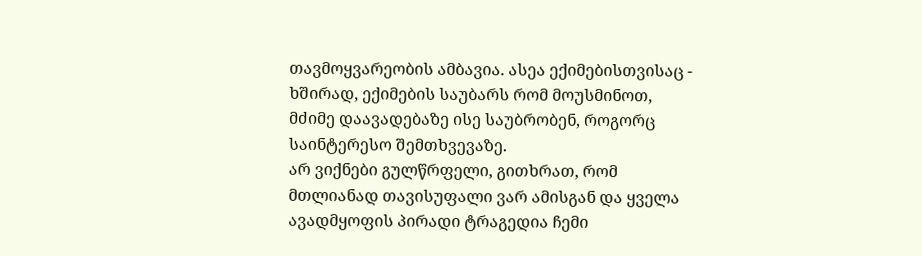თავმოყვარეობის ამბავია. ასეა ექიმებისთვისაც - ხშირად, ექიმების საუბარს რომ მოუსმინოთ, მძიმე დაავადებაზე ისე საუბრობენ, როგორც საინტერესო შემთხვევაზე.
არ ვიქნები გულწრფელი, გითხრათ, რომ მთლიანად თავისუფალი ვარ ამისგან და ყველა ავადმყოფის პირადი ტრაგედია ჩემი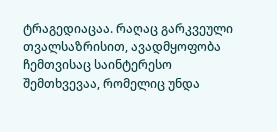ტრაგედიაცაა. რაღაც გარკვეული თვალსაზრისით, ავადმყოფობა ჩემთვისაც საინტერესო შემთხვევაა, რომელიც უნდა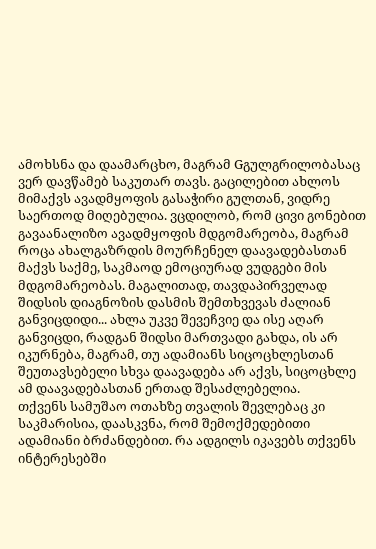ამოხსნა და დაამარცხო, მაგრამ Gგულგრილობასაც ვერ დავწამებ საკუთარ თავს. გაცილებით ახლოს მიმაქვს ავადმყოფის გასაჭირი გულთან, ვიდრე საერთოდ მიღებულია. ვცდილობ, რომ ცივი გონებით გავაანალიზო ავადმყოფის მდგომარეობა, მაგრამ როცა ახალგაზრდის მოურჩენელ დაავადებასთან მაქვს საქმე, საკმაოდ ემოციურად ვუდგები მის მდგომარეობას. მაგალითად, თავდაპირველად შიდსის დიაგნოზის დასმის შემთხვევას ძალიან განვიცდიდი... ახლა უკვე შევეჩვიე და ისე აღარ განვიცდი, რადგან შიდსი მართვადი გახდა, ის არ იკურნება, მაგრამ, თუ ადამიანს სიცოცხლესთან შეუთავსებელი სხვა დაავადება არ აქვს, სიცოცხლე ამ დაავადებასთან ერთად შესაძლებელია.
თქვენს სამუშაო ოთახზე თვალის შევლებაც კი საკმარისია, დაასკვნა, რომ შემოქმედებითი ადამიანი ბრძანდებით. რა ადგილს იკავებს თქვენს ინტერესებში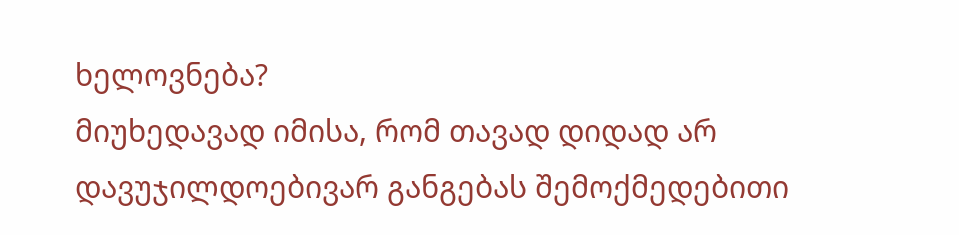ხელოვნება?
მიუხედავად იმისა, რომ თავად დიდად არ დავუჯილდოებივარ განგებას შემოქმედებითი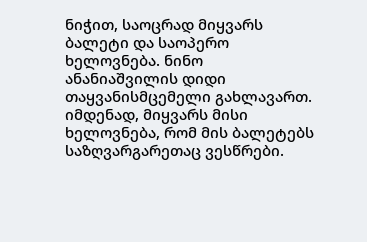ნიჭით, საოცრად მიყვარს ბალეტი და საოპერო ხელოვნება. ნინო ანანიაშვილის დიდი თაყვანისმცემელი გახლავართ. იმდენად, მიყვარს მისი ხელოვნება, რომ მის ბალეტებს საზღვარგარეთაც ვესწრები.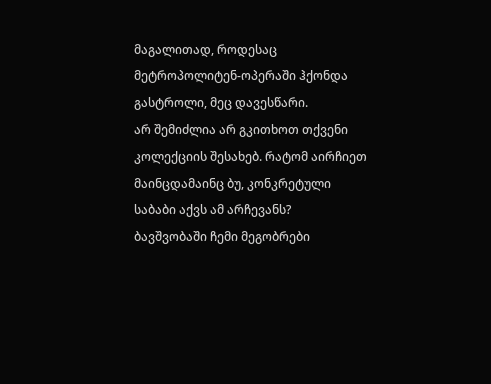მაგალითად, როდესაც მეტროპოლიტენ-ოპერაში ჰქონდა გასტროლი, მეც დავესწარი.
არ შემიძლია არ გკითხოთ თქვენი კოლექციის შესახებ. რატომ აირჩიეთ მაინცდამაინც ბუ, კონკრეტული საბაბი აქვს ამ არჩევანს?
ბავშვობაში ჩემი მეგობრები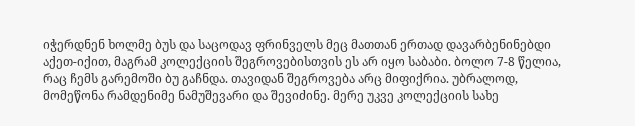იჭერდნენ ხოლმე ბუს და საცოდავ ფრინველს მეც მათთან ერთად დავარბენინებდი აქეთ-იქით, მაგრამ კოლექციის შეგროვებისთვის ეს არ იყო საბაბი. ბოლო 7-8 წელია, რაც ჩემს გარემოში ბუ გაჩნდა. თავიდან შეგროვება არც მიფიქრია. უბრალოდ, მომეწონა რამდენიმე ნამუშევარი და შევიძინე. მერე უკვე კოლექციის სახე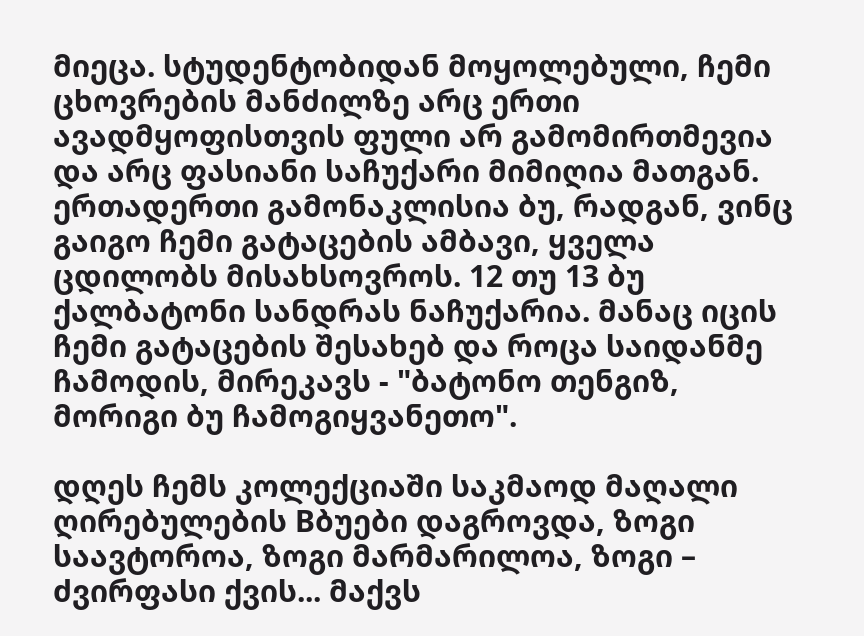მიეცა. სტუდენტობიდან მოყოლებული, ჩემი ცხოვრების მანძილზე არც ერთი ავადმყოფისთვის ფული არ გამომირთმევია და არც ფასიანი საჩუქარი მიმიღია მათგან. ერთადერთი გამონაკლისია ბუ, რადგან, ვინც გაიგო ჩემი გატაცების ამბავი, ყველა ცდილობს მისახსოვროს. 12 თუ 13 ბუ ქალბატონი სანდრას ნაჩუქარია. მანაც იცის ჩემი გატაცების შესახებ და როცა საიდანმე ჩამოდის, მირეკავს - "ბატონო თენგიზ, მორიგი ბუ ჩამოგიყვანეთო".

დღეს ჩემს კოლექციაში საკმაოდ მაღალი ღირებულების Bბუები დაგროვდა, ზოგი საავტოროა, ზოგი მარმარილოა, ზოგი – ძვირფასი ქვის... მაქვს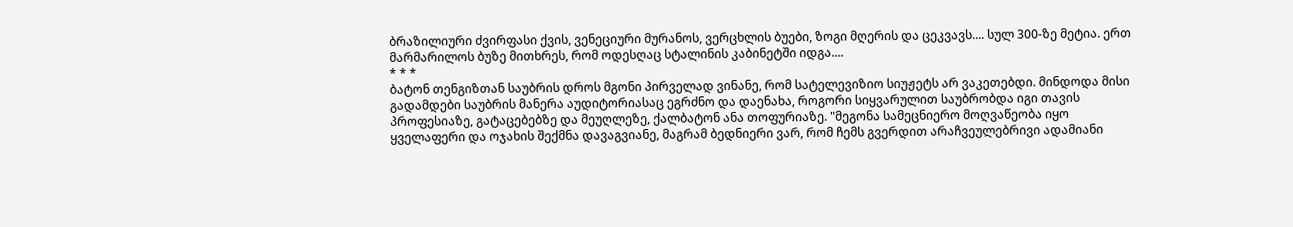ბრაზილიური ძვირფასი ქვის, ვენეციური მურანოს, ვერცხლის ბუები, ზოგი მღერის და ცეკვავს.... სულ 300-ზე მეტია. ერთ მარმარილოს ბუზე მითხრეს, რომ ოდესღაც სტალინის კაბინეტში იდგა....
* * *
ბატონ თენგიზთან საუბრის დროს მგონი პირველად ვინანე, რომ სატელევიზიო სიუჟეტს არ ვაკეთებდი. მინდოდა მისი გადამდები საუბრის მანერა აუდიტორიასაც ეგრძნო და დაენახა, როგორი სიყვარულით საუბრობდა იგი თავის პროფესიაზე, გატაცებებზე და მეუღლეზე, ქალბატონ ანა თოფურიაზე. "მეგონა სამეცნიერო მოღვაწეობა იყო ყველაფერი და ოჯახის შექმნა დავაგვიანე, მაგრამ ბედნიერი ვარ, რომ ჩემს გვერდით არაჩვეულებრივი ადამიანი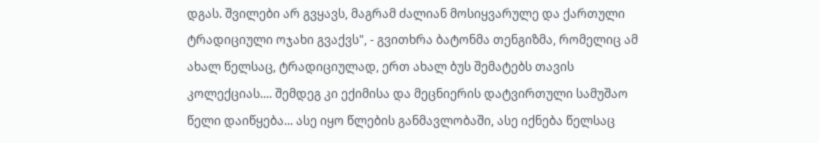დგას. შვილები არ გვყავს, მაგრამ ძალიან მოსიყვარულე და ქართული ტრადიციული ოჯახი გვაქვს", - გვითხრა ბატონმა თენგიზმა, რომელიც ამ ახალ წელსაც, ტრადიციულად, ერთ ახალ ბუს შემატებს თავის კოლექციას.... შემდეგ კი ექიმისა და მეცნიერის დატვირთული სამუშაო წელი დაიწყება... ასე იყო წლების განმავლობაში, ასე იქნება წელსაც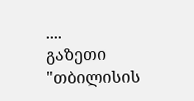....
გაზეთი "თბილისის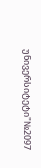უნივერსიტეტი"№2097